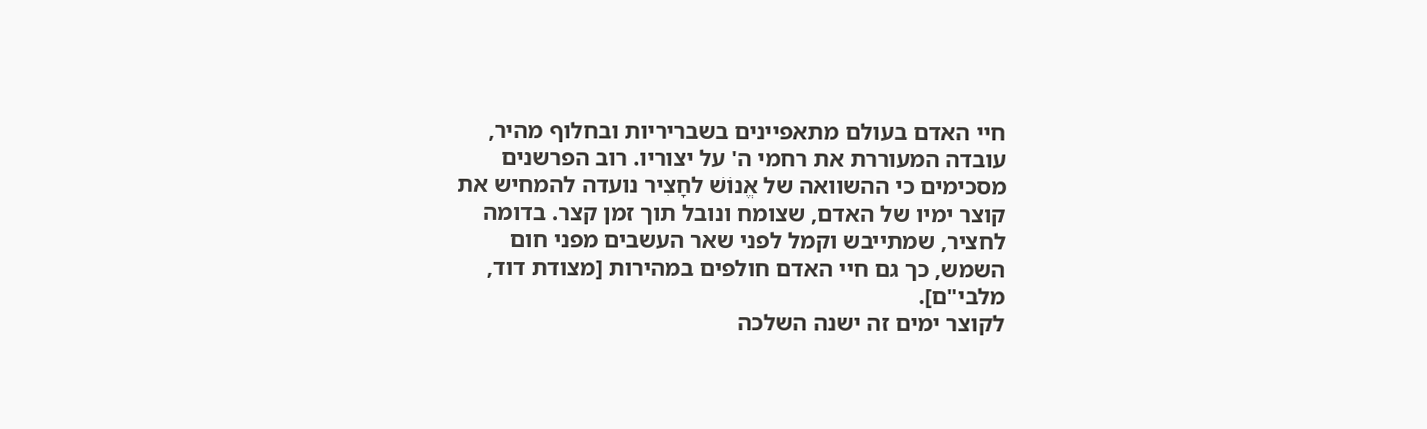חיי האדם בעולם מתאפיינים בשבריריות ובחלוף מהיר, עובדה המעוררת את רחמי ה' על יצוריו. רוב הפרשנים מסכימים כי ההשוואה של אֱנוֹשׁ לחָצִיר נועדה להמחיש את קוצר ימיו של האדם, שצומח ונובל תוך זמן קצר. בדומה לחציר, שמתייבש וקמל לפני שאר העשבים מפני חום השמש, כך גם חיי האדם חולפים במהירות [מצודת דוד, מלבי"ם].
לקוצר ימים זה ישנה השלכה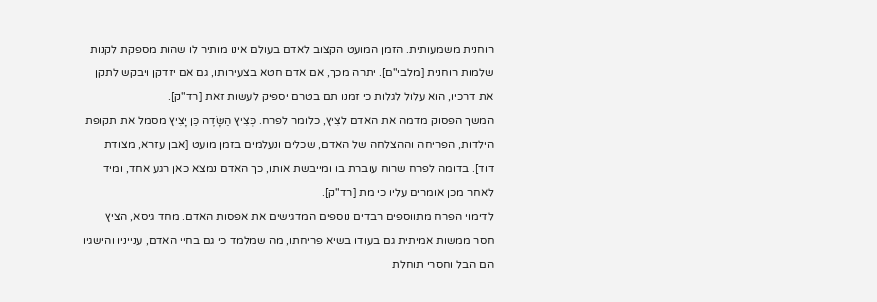רוחנית משמעותית. הזמן המועט הקצוב לאדם בעולם אינו מותיר לו שהות מספקת לקנות שלמות רוחנית [מלבי"ם]. יתרה מכך, אם אדם חטא בצעירותו, גם אם יזדקן ויבקש לתקן את דרכיו, הוא עלול לגלות כי זמנו תם בטרם יספיק לעשות זאת [רד"ק].
המשך הפסוק מדמה את האדם לצִיץ, כלומר לפרח. כְּצִיץ הַשָּׂדֶה כֵּן יָצִיץ מסמל את תקופת הילדות, הפריחה וההצלחה של האדם, שכלים ונעלמים בזמן מועט [אבן עזרא, מצודת דוד]. בדומה לפרח שרוח עוברת בו ומייבשת אותו, כך האדם נמצא כאן רגע אחד, ומיד לאחר מכן אומרים עליו כי מת [רד"ק].
לדימוי הפרח מתווספים רבדים נוספים המדגישים את אפסות האדם. מחד גיסא, הציץ חסר ממשות אמיתית גם בעודו בשיא פריחתו, מה שמלמד כי גם בחיי האדם, ענייניו והישגיו הם הבל וחסרי תוחלת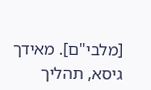[מלבי"ם]. מאידך גיסא, תהליך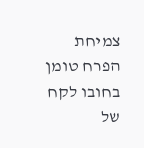צמיחת הפרח טומן בחובו לקח של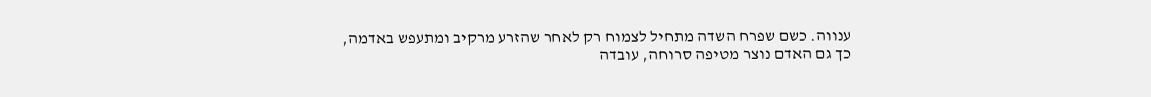ענווה. כשם שפרח השדה מתחיל לצמוח רק לאחר שהזרע מרקיב ומתעפש באדמה, כך גם האדם נוצר מטיפה סרוחה, עובדה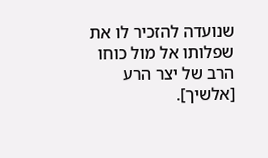שנועדה להזכיר לו את שפלותו אל מול כוחו הרב של יצר הרע [אלשיך].